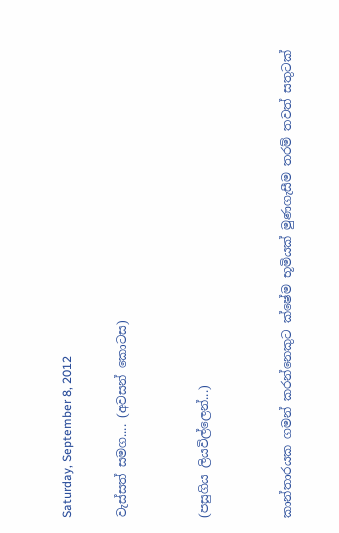Saturday, September 8, 2012

වැස්සත් සමග.... (අවසන් කොටස)


(පසුගිය ලියවිල්ලෙන්...)


කාන්තාරයක ගමන් කරන්නෙකුට ක්ෂේම භූමියක් මුණගැසීම තරම් තවත් සතුටක්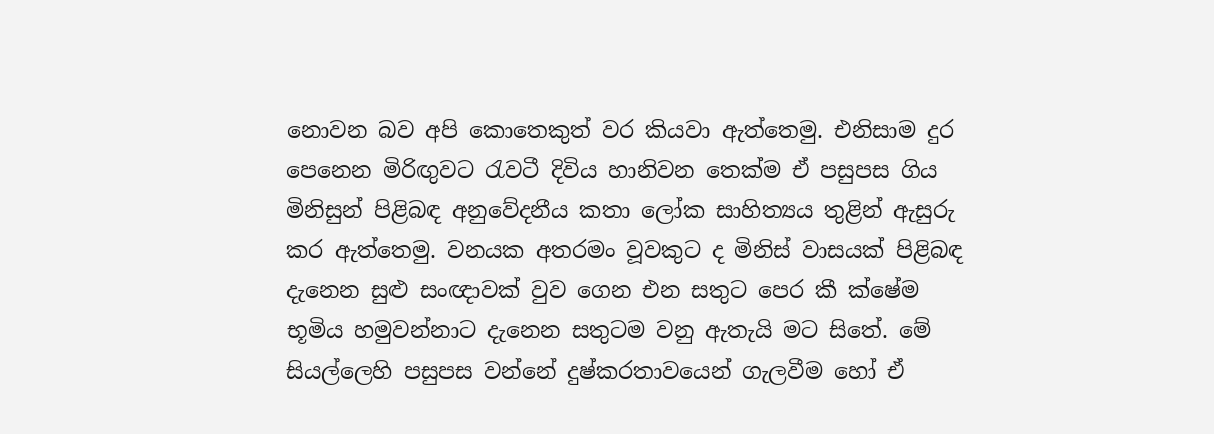නොවන බව අපි කොතෙකුත් වර කියවා ඇත්තෙමු. එනිසාම දුර පෙනෙන මිරිඟුවට රැවටී දිවිය හානිවන තෙක්ම ඒ පසුපස ගිය මිනිසුන් පිළිබඳ අනුවේදනීය කතා ලෝක සාහිත්‍යය තුළින් ඇසුරු කර ඇත්තෙමු. වනයක අතරමං වූවකුට ද මිනිස් වාසයක් පිළිබඳ දැනෙන සුළු සංඥාවක් වුව ගෙන එන සතුට පෙර කී ක්ෂේම භූමිය හමුවන්නාට දැනෙන සතුටම වනු ඇතැයි මට සිතේ. මේ සියල්ලෙහි පසුපස වන්නේ දුෂ්කරතාවයෙන් ගැලවීම හෝ ඒ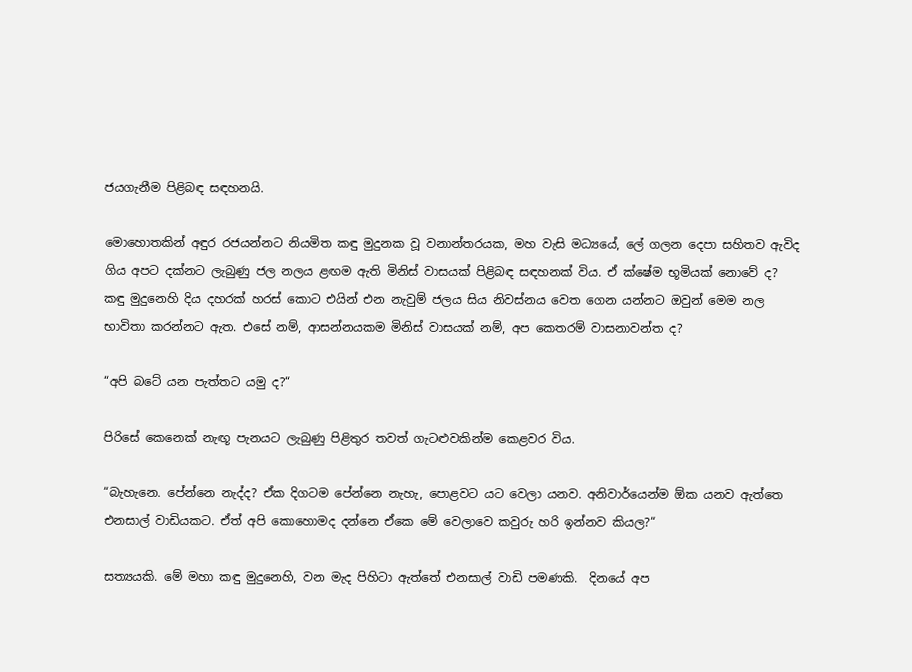ජයගැනීම පිළිබඳ සඳහනයි.

මොහොතකින් අඳුර රජයන්නට නියමිත කඳු මුදුනක වූ වනාන්තරයක, මහ වැසි මධ්‍යයේ, ලේ ගලන දෙපා සහිතව ඇවිද ගිය අපට දක්නට ලැබුණු ජල නලය ළඟම ඇති මිනිස් වාසයක් පිළිබඳ සඳහනක් විය. ඒ ක්ෂේම භූමියක් නොවේ ද? කඳු මුදුනෙහි දිය දහරක් හරස් කොට එයින් එන නැවුම් ජලය සිය නිවස්නය වෙත ගෙන යන්නට ඔවුන් මෙම නල භාවිතා කරන්නට ඇත. එසේ නම්, ආසන්නයකම මිනිස් වාසයක් නම්, අප කෙතරම් වාසනාවන්ත ද?

“අපි බටේ යන පැත්තට යමු ද?“

පිරිසේ කෙනෙක් නැඟූ පැනයට ලැබුණු පිළිතුර තවත් ගැටළුවකින්ම කෙළවර විය.

“බැහැනෙ. පේන්නෙ නැද්ද? ඒක දිගටම පේන්නෙ නැහැ, පොළවට යට වෙලා යනව. අනිවාර්යෙන්ම ඕක යනව ඇත්තෙ එනසාල් වාඩියකට. ඒත් අපි කොහොමද දන්නෙ ඒකෙ මේ වෙලාවෙ කවුරු හරි ඉන්නව කියල?“

සත්‍යයකි. මේ මහා කඳු මුදුනෙහි, වන මැද පිහිටා ඇත්තේ එනසාල් වාඩි පමණකි.  දිනයේ අප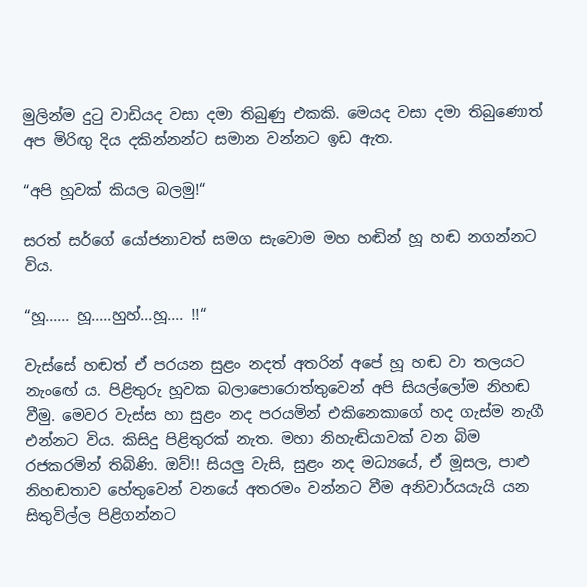මුලින්ම දුටු වාඩියද වසා දමා තිබුණු එකකි. මෙයද වසා දමා තිබුණොත් අප මිරිඟු දිය දකින්නන්ට සමාන වන්නට ඉඩ ඇත.

“අපි හූවක් කියල බලමු!“

සරත් සර්ගේ යෝජනාවත් සමග සැවොම මහ හඬින් හූ හඬ නගන්නට විය.

“හූ...... හූ.....හුහ්...හූ.... !!“

වැස්සේ හඬත් ඒ පරයන සුළං නදත් අතරින් අපේ හූ හඬ වා තලයට නැංඟේ ය. පිළිතුරු හූවක බලාපොරොත්තුවෙන් අපි සියල්ලෝම නිහඬ වීමු. මෙවර වැස්ස හා සුළං නද පරයමින් එකිනෙකාගේ හද ගැස්ම නැගී එන්නට විය. කිසිදු පිළිතුරක් නැත. මහා නිහැඬියාවක් වන බිම රජකරමින් තිබිණි. ඔව්!! සියලු වැසි, සුළං නද මධ්‍යයේ, ඒ මූසල, පාළු නිහඬතාව හේතුවෙන් වනයේ අතරමං වන්නට වීම අනිවාර්යයැයි යන සිතුවිල්ල පිළිගන්නට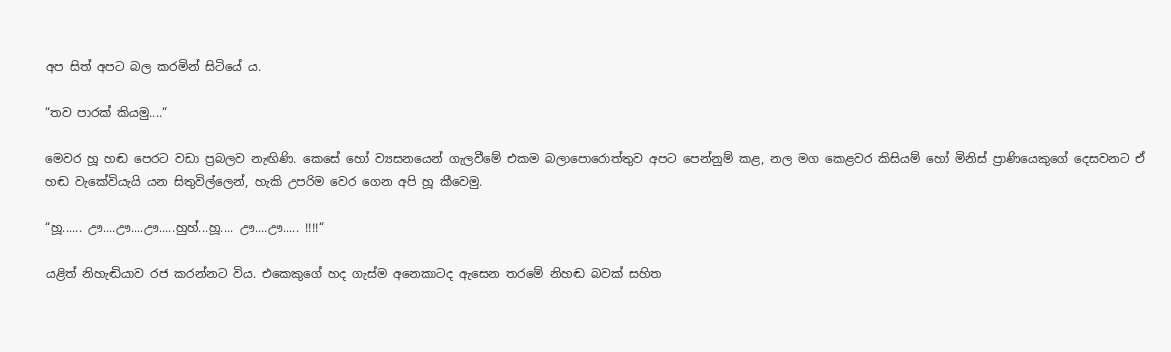අප සිත් අපට බල කරමින් සිටියේ ය.

“තව පාරක් කියමු....“

මෙවර හූ හඬ පෙරට වඩා ප්‍රබලව නැඟිණි. කෙසේ හෝ ව්‍යසනයෙන් ගැලවීමේ එකම බලාපොරොත්තුව අපට පෙන්නුම් කළ, නල මග කෙළවර කිසියම් හෝ මිනිස් ප්‍රාණියෙකුගේ දෙසවනට ඒ හඬ වැකේවියැයි යන සිතුවිල්ලෙන්, හැකි උපරිම වෙර ගෙන අපි හූ කීවෙමු.

“හූ...... ඌ....ඌ....ඌ.....හුහ්...හූ.... ඌ....ඌ..... !!!!“

යළිත් නිහැඬියාව රජ කරන්නට විය. එකෙකුගේ හද ගැස්ම අනෙකාටද ඇසෙන තරමේ නිහඬ බවක් සහිත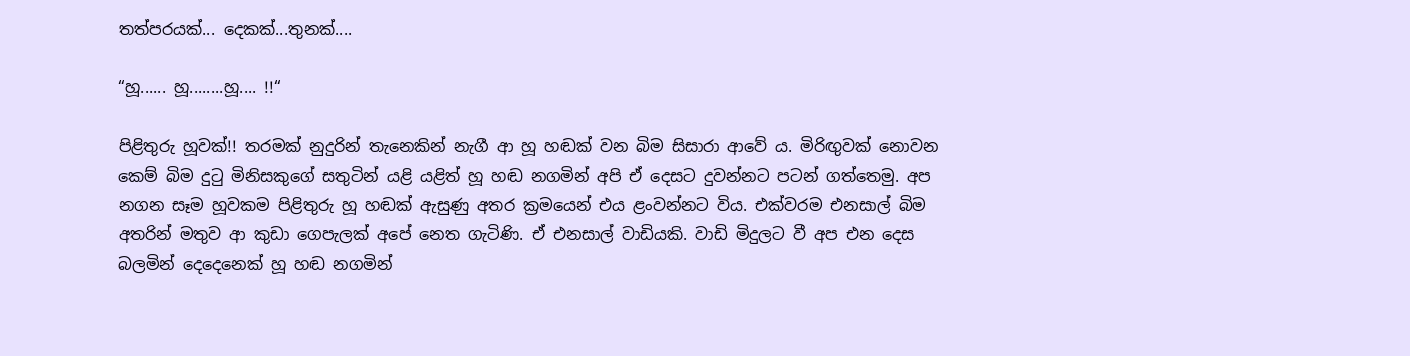තත්පරයක්... දෙකක්...තුනක්....

“හූ...... හූ........හූ.... !!“

පිළිතුරු හූවක්!! තරමක් නුදුරින් තැනෙකින් නැගී ආ හූ හඬක් වන බිම සිසාරා ආවේ ය. මිරිඟුවක් නොවන කෙම් බිම දුටු මිනිසකුගේ සතුටින් යළි යළිත් හූ හඬ නගමින් අපි ඒ දෙසට දුවන්නට පටන් ගත්තෙමු. අප නගන සෑම හූවකම පිළිතුරු හූ හඬක් ඇසුණු අතර ක්‍රමයෙන් එය ළංවන්නට විය. එක්වරම එනසාල් බිම අතරින් මතුව ආ කුඩා ගෙපැලක් අපේ නෙත ගැටිණි. ඒ එනසාල් වාඩියකි. වාඩි මිදුලට වී අප එන දෙස බලමින් දෙදෙනෙක් හූ හඬ නගමින්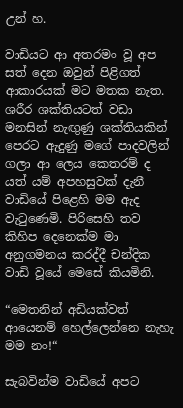උන් හ.

වාඩියට ආ අතරමං වූ අප සත් දෙන ඔවුන් පිළිගත් ආකාරයක් මට මතක නැත. ශරීර ශක්තියටත් වඩා මනසින් නැඟුණු ශක්තියකින් පෙරට ඇදුණු මගේ පාදවලින් ගලා ආ ලෙය කෙතරම් ද යත් යම් අපහසුවක් දැනී වාඩියේ පිළෙහි මම ඇද වැටුණෙමි. පිරිසෙහි තව කිහිප දෙනෙක්ම මා අනුගමනය කරද්දී චන්දික වාඩි වූයේ මෙසේ කියමිනි.

“මෙතනින් අඩියක්වත් ආයෙනම් හෙල්ලෙන්නෙ නැහැ මම නං!“

සැබවින්ම වාඩියේ අපට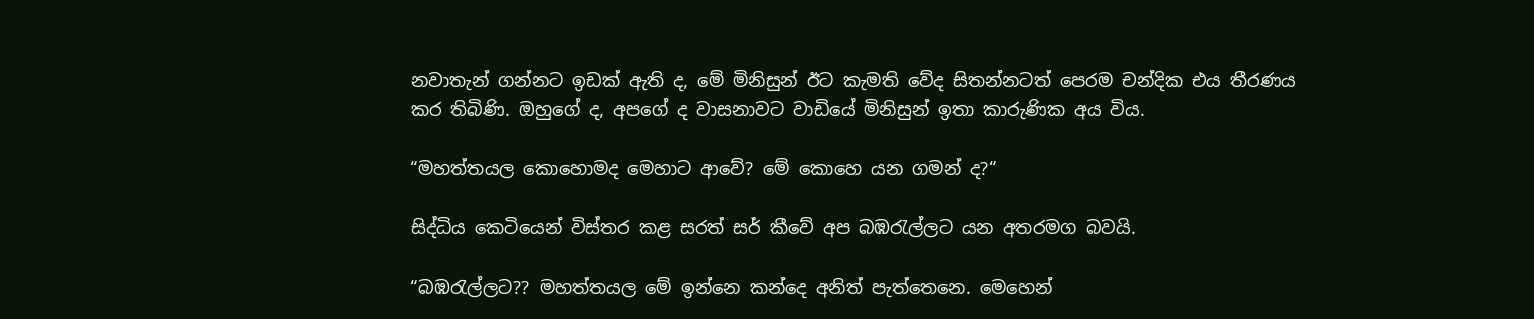නවාතැන් ගන්නට ඉඩක් ඇති ද, මේ මිනිසුන් ඊට කැමති වේද සිතන්නටත් පෙරම චන්දික එය තීරණය කර තිබිණි. ඔහුගේ ද, අපගේ ද වාසනාවට වාඩියේ මිනිසුන් ඉතා කාරුණික අය විය.

“මහත්තයල කොහොමද මෙහාට ආවේ? මේ කොහෙ යන ගමන් ද?“

සිද්ධිය කෙටියෙන් විස්තර කළ සරත් සර් කීවේ අප බඹරැල්ලට යන අතරමග බවයි.

“බඹරැල්ලට?? මහත්තයල මේ ඉන්නෙ කන්දෙ අනිත් පැත්තෙනෙ. මෙහෙන්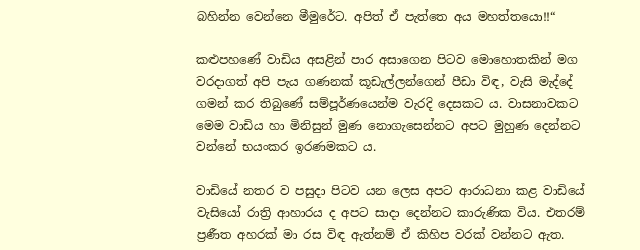බහින්න වෙන්නෙ මීමුරේට. අපිත් ඒ පැත්තෙ අය මහත්තයො!!“

කළුපහණේ වාඩිය අසළින් පාර අසාගෙන පිටව මොහොතකින් මග වරදාගත් අපි පැය ගණනක් කූඩැල්ලන්ගෙන් පීඩා විඳ, වැසි මැද්දේ ගමන් කර තිබුණේ සම්පූර්ණයෙන්ම වැරදි දෙසකට ය. වාසනාවකට මෙම වාඩිය හා මිනිසුන් මුණ නොගැසෙන්නට අපට මුහුණ දෙන්නට වන්නේ භයංකර ඉරණමකට ය.

වාඩියේ නතර ව පසුදා පිටව යන ලෙස අපට ආරාධනා කළ වාඩියේ වැසියෝ රාත්‍රි ආහාරය ද අපට සාදා දෙන්නට කාරුණික විය. එතරම් ප්‍රණීත අහරක් මා රස විඳ ඇත්නම් ඒ කිහිප වරක් වන්නට ඇත.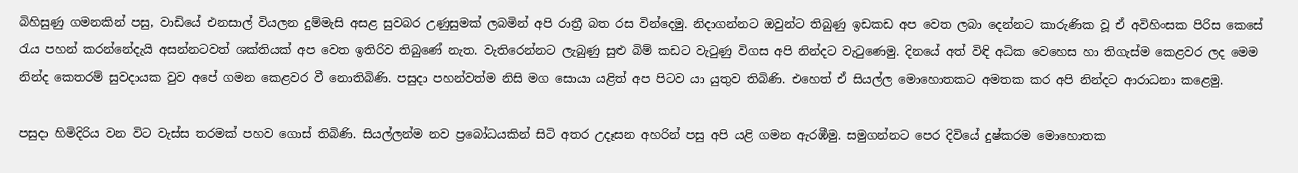බිහිසුණු ගමනකින් පසු, වාඩියේ එනසාල් වියලන දුම්මැසි අසළ සුවබර උණුසුමක් ලබමින් අපි රාත්‍රී බත රස වින්දෙමු. නිදාගන්නට ඔවුන්ට තිබුණු ඉඩකඩ අප වෙත ලබා දෙන්නට කාරුණික වූ ඒ අවිහිංසක පිරිස කෙසේ රැය පහන් ක‍රන්නේදැයි අසන්නටවත් ශක්තියක් අප වෙත ඉතිරිව තිබුණේ නැත. වැතිරෙන්නට ලැබුණු සුළු බිම් කඩට වැටුණු විගස අපි නින්දට වැටුණෙමු. දිනයේ අත් විඳි අධික වෙහෙස හා තිගැස්ම කෙළවර ලද මෙම නින්ද කෙතරම් සුවදායක වුව අපේ ගමන කෙළවර වී නොතිබිණි. පසුදා පහන්වත්ම නිසි මග සොයා යළිත් අප පිටව යා යුතුව තිබිණි. එහෙත් ඒ සියල්ල මොහොතකට අමතක කර අපි නින්දට ආරාධනා කළෙමු.

පසුදා හිමිදිරිය වන විට වැස්ස තරමක් පහව ගොස් තිබිණි. සියල්ලන්ම නව ප්‍රබෝධයකින් සිටි අතර උදෑසන අහරින් පසු අපි යළි ගමන ඇරඹීමු. සමුගන්නට පෙර දිවියේ දුෂ්කරම මොහොතක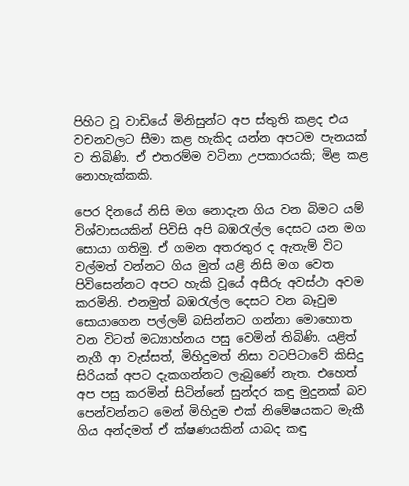පිහිට වූ වාඩියේ මිනිසුන්ට අප ස්තුති කළද එය වචනවලට සීමා කළ හැකිද යන්න අපටම පැනයක් ව තිබිණි. ඒ එතරම්ම වටිනා උපකාරයකි; මිළ කළ නොහැක්කකි.

පෙර දිනයේ නිසි මග නොදැන ගිය වන බිමට යම් විශ්වාසයකින් පිවිසි අපි බඹරැල්ල දෙසට යන මග සොයා ගතිමු. ඒ ගමන අතරතුර ද ඇතැම් විට වල්මත් වන්නට ගිය මුත් යළි නිසි මග වෙත පිවිසෙන්නට අපට හැකි වූයේ අසීරු අවස්ථා අවම කරමිනි. එනමුත් බඹරැල්ල දෙසට වන බෑවුම සොයාගෙන පල්ලම් බසින්නට ගන්නා මොහොත වන විටත් මධ්‍යාහ්නය පසු වෙමින් තිබිණි. යළිත් නැගී ආ වැස්සත්, මිහිදුමත් නිසා වටපිටාවේ කිසිදු සිරියක් අපට දැකගන්නට ලැබුණේ නැත. එහෙත් අප පසු කරමින් සිටින්නේ සුන්දර කඳු මුදුනක් බව පෙන්වන්නට මෙන් මිහිදුම එක් නිමේෂයකට මැකී ගිය අන්දමත් ඒ ක්ෂණයකින් යාබද කඳු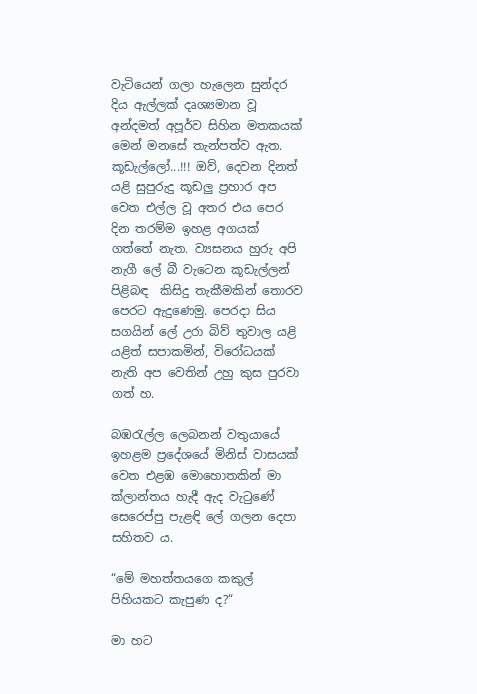වැටියෙන් ගලා හැලෙන සුන්දර දිය ඇල්ලක් දෘශ්‍යමාන වූ අන්දමත් අපූර්ව සිහින මතකයක් මෙන් මනසේ තැන්පත්ව ඇත‍.
කූඩැල්ලෝ...!!! ඔව්, දෙවන දිනත් යළි සුපුරුදු කූඩලු ප්‍රහාර අප වෙත එල්ල වූ අතර එය පෙර දින තරම්ම ඉහළ අගයක් ගත්තේ නැත. ව්‍යසනය හුරු අපි නැගී ලේ බී වැටෙන කූඩැල්ලන් පිළිබඳ  කිසිදු තැකීමකින් තොරව පෙරට ඇදුණෙමු. පෙරදා සිය සගයින් ලේ උරා බිව් තුවාල යළි යළිත් සපාකමින්, විරෝධයක් නැති අප වෙතින් උහු කුස පුරවා ගත් හ.

බඹරැල්ල ලෙබනන් වතුයායේ ඉහළම ප්‍රදේශයේ මිනිස් වාසයක් වෙත එළඹ මොහොතකින් මා ක්ලාන්තය හැදී ඇද වැටුණේ සෙරෙප්පු පැළඳි ලේ ගලන දෙපා සහිතව ය.

“මේ මහත්තයගෙ කකුල් පිහියකට කැපුණ ද?“

මා හට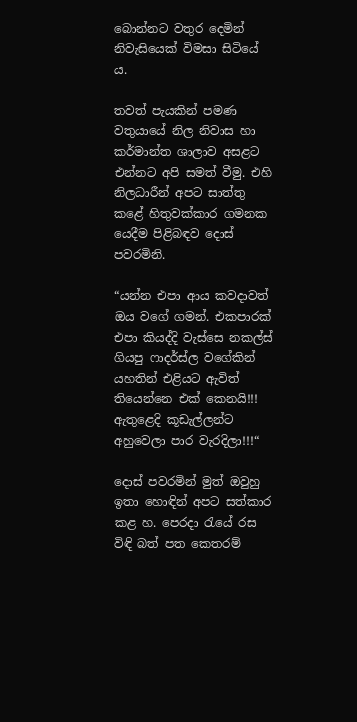බොන්නට වතුර දෙමින් නිවැසියෙක් විමසා සිටියේ ය.

තවත් පැයකින් පමණ වතුයායේ නිල නිවාස හා කර්මාන්ත ශාලාව අසළට එන්නට අපි සමත් වීමු. එහි නිලධාරීන් අපට සාත්තු කළේ හිතුවක්කාර ගමනක යෙදීම පිළිබඳව දොස් පවරමිනි.

“යන්න එපා ආය කවදාවත් ඔය වගේ ගමන්. එකපාරක් එපා කියද්දි වැස්සෙ නකල්ස් ගියපු ෆාදර්ස්ල වගේකින් යහතින් එළියට ඇවිත් තියෙන්නෙ එක් කෙනයි!!! ඇතුළෙදි කූඩැල්ලන්ට අහුවෙලා පාර වැරදිලා!!!“

දොස් පවරමින් මුත් ඔවුහු ඉතා හොඳින් අපට සත්කාර කළ හ. පෙරදා රැයේ රස විඳි බත් පත කෙතරම්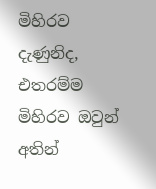මිහිරව දැණුනිද, එතරම්ම මිහිරව ඔවුන් අතින්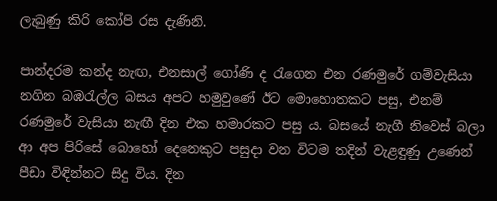ලැබුණු කිරි කෝපි රස දැණිනි.

පාන්දරම කන්ද නැඟ, එනසාල් ගෝණි ද රැගෙන එන රණමුරේ ගම්වැසියා නගින බඹරැල්ල බසය අපට හමුවුණේ ඊට මොහොතකට පසු, එනම් රණමුරේ වැසියා නැඟී දින එක හමාරකට පසු ය. බසයේ නැගී නිවෙස් බලා ආ අප පිරිසේ බොහෝ දෙනෙකුට පසුදා වන විටම තදින් වැළඳුණු උණෙන් පීඩා විඳින්නට සිදු විය. දින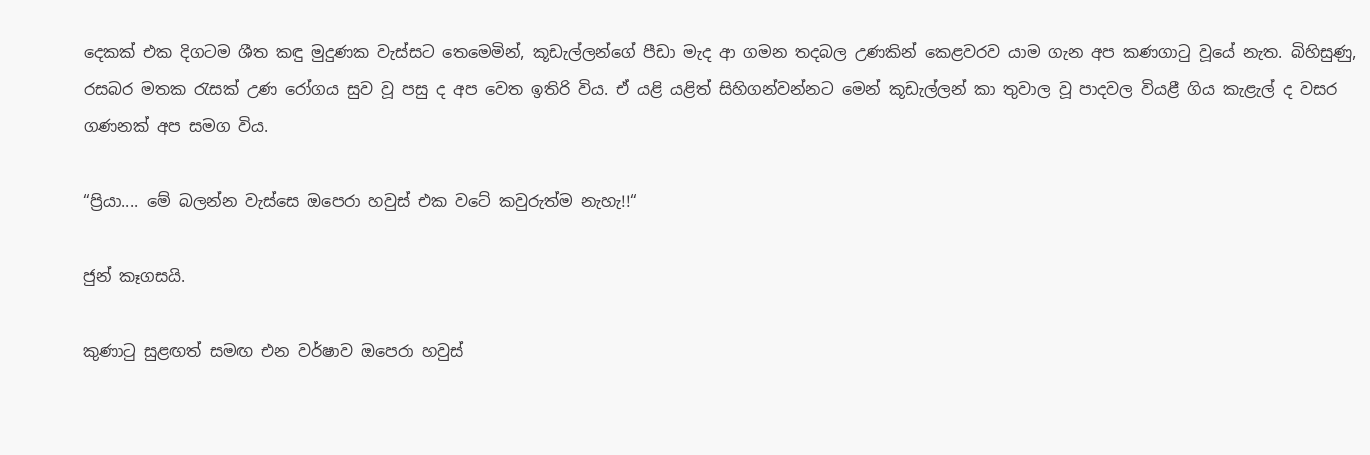දෙකක් එක දිගටම ශීත කඳු මුදුණක වැස්සට තෙමෙමින්, කූඩැල්ලන්ගේ පීඩා මැද ආ ගමන තදබල උණකින් කෙළවරව යාම ගැන අප කණගාටු වූයේ නැත. බිහිසුණු, රසබර මතක රැසක් උණ රෝගය සුව වූ පසු ද අප වෙත ඉතිරි විය. ඒ යළි යළිත් සිහිගන්වන්නට මෙන් කූඩැල්ලන් කා තුවාල වූ පාදවල වියළී ගිය කැළැල් ද වසර ගණනක් අප සමග විය.

“ප්‍රියා.... මේ බලන්න වැස්සෙ ඔපෙරා හවුස් එක වටේ කවුරුත්ම නැහැ!!“

ජුන් කෑගසයි.

කුණාටු සුළඟත් සමඟ එන වර්ෂාව ඔපෙරා හවුස්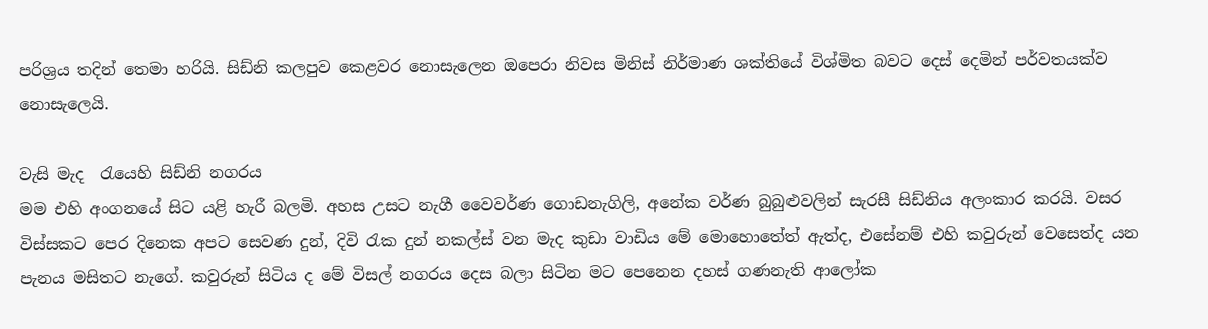පරිශ්‍රය තදින් තෙමා හරියි. සිඩ්නි කලපුව කෙළවර නොසැලෙන ඔපෙරා නිවස මිනිස් නිර්මාණ ශක්තියේ විශ්මිත බවට දෙස් දෙමින් පර්වතයක්ව නොසැලෙයි.

වැසි මැද  රැයෙහි සිඩ්නි නගරය
මම එහි අංගනයේ සිට යළි හැරී බලමි. අහස උසට නැගී වෛවර්ණ ගොඩනැගිලි, අනේක වර්ණ බුබුළුවලින් සැරසී සිඩ්නිය අලංකාර කරයි. වසර විස්සකට පෙර දිනෙක අපට සෙවණ දුන්, දිවි රැක දුන් නකල්ස් වන මැද කුඩා වාඩිය මේ මොහොතේත් ඇත්ද, එසේනම් එහි කවුරුන් වෙසෙත්ද යන පැනය මසිතට නැගේ. කවුරුන් සිටිය ද මේ විසල් නගරය දෙස බලා සිටින මට පෙනෙන දහස් ගණනැති ආලෝක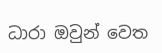ධාරා ඔවුන් වෙත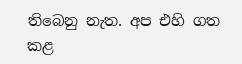තිබෙනු නැත‍. අප එහි ගත කළ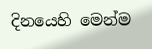දිනයෙහි මෙන්ම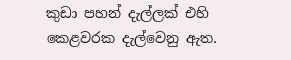කුඩා පහන් දැල්ලක් එහි කෙළවරක දැල්වෙනු ඇත.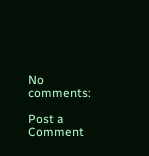No comments:

Post a Comment